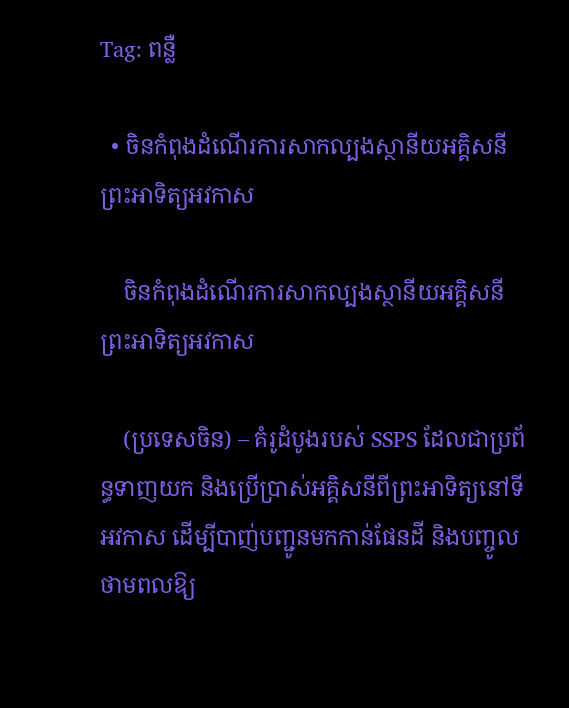Tag: ពន្លឺ

  • ចិនកំពុងដំណើរការសាកល្បងស្ថានីយអគ្គិសនីព្រះអាទិត្យអវកាស

    ចិនកំពុងដំណើរការសាកល្បងស្ថានីយអគ្គិសនីព្រះអាទិត្យអវកាស

    (ប្រទេសចិន) – គំរូដំបូងរបស់ SSPS ដែលជាប្រព័ន្ធទាញយក និងប្រើប្រាស់អគ្គិសនីពីព្រះអាទិត្យនៅទីអវកាស ដើម្បីបាញ់បញ្ជូនមកកាន់ផែនដី និងបញ្ចូលថាមពលឱ្យ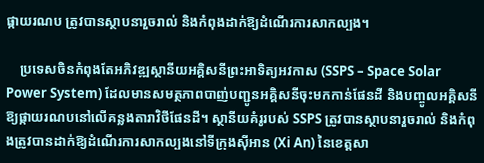ផ្កាយរណប ត្រូវបានស្ថាបនារួចរាល់ និងកំពុងដាក់ឱ្យដំណើរការសាកល្បង។

    ប្រទេសចិនកំពុងតែអភិវឌ្ឍស្ថានីយអគ្គិសនីព្រះអាទិត្យអវកាស (SSPS – Space Solar Power System) ដែលមានសមត្ថភាពបាញ់បញ្ជូនអគ្គិសនីចុះមកកាន់ផែនដី និងបញ្ចូលអគ្គិសនីឱ្យផ្កាយរណបនៅលើគន្លងតារាវិថីផែនដី។ ស្ថានីយគំរូរបស់ SSPS ត្រូវបានស្ថាបនារួចរាល់ និងកំពុងត្រូវបានដាក់ឱ្យដំណើរការសាកល្បងនៅទីក្រុងស៊ីអាន (Xi An) នៃខេត្តសា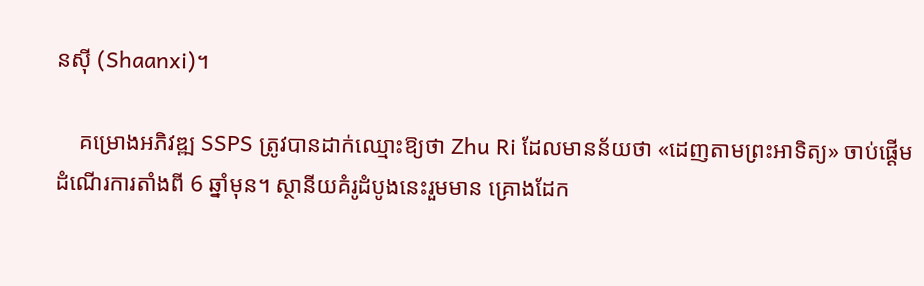នស៊ី (Shaanxi)។

    គម្រោងអភិវឌ្ឍ SSPS ត្រូវបានដាក់ឈ្មោះឱ្យថា Zhu Ri ដែលមានន័យថា «ដេញតាមព្រះអាទិត្យ» ចាប់ផ្ដើមដំណើរការតាំងពី 6 ឆ្នាំមុន។ ស្ថានីយគំរូដំបូងនេះរួមមាន គ្រោងដែក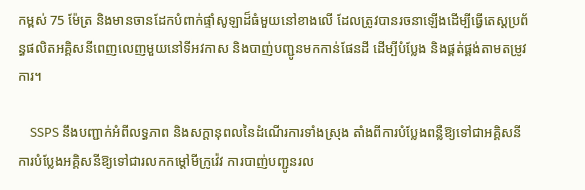កម្ពស់ 75 ម៉ែត្រ និងមានចានដែកបំពាក់ផ្ទាំសូឡាដ៏ធំមួយនៅខាងលើ ដែលត្រូវបានរចនាឡើងដើម្បីធ្វើតេស្តប្រព័ន្ធផលិតអគ្គិសនីពេញលេញមួយនៅទីអវកាស និងបាញ់បញ្ជូនមកកាន់ផែនដី ដើម្បីបំប្លែង និងផ្គត់ផ្គង់តាមតម្រូវការ។

    SSPS នឹងបញ្ជាក់អំពីលទ្ធភាព និងសក្ដានុពលនៃដំណើរការទាំងស្រុង តាំងពីការបំប្លែងពន្លឺឱ្យទៅជាអគ្គិសនី ការបំប្លែងអគ្គិសនីឱ្យទៅជារលកកម្ដៅមីក្រូវ៉េវ ការបាញ់បញ្ជូនរល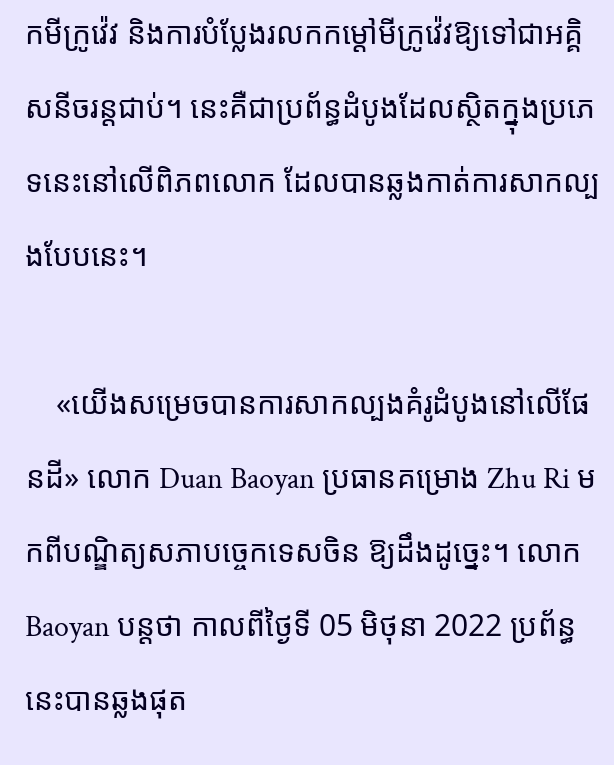កមីក្រូវ៉េវ និងការបំប្លែងរលកកម្ដៅមីក្រូវ៉េវឱ្យទៅជាអគ្គិសនីចរន្តជាប់។ នេះគឺជាប្រព័ន្ធដំបូងដែលស្ថិតក្នុងប្រភេទនេះនៅលើពិភពលោក ដែលបានឆ្លងកាត់ការសាកល្បងបែបនេះ។

    «យើងសម្រេចបានការសាកល្បងគំរូដំបូងនៅលើផែនដី» លោក Duan Baoyan ប្រធានគម្រោង Zhu Ri មកពីបណ្ឌិត្យសភាបច្ចេកទេសចិន ឱ្យដឹងដូច្នេះ។ លោក Baoyan បន្តថា កាលពីថ្ងៃទី 05 មិថុនា 2022 ប្រព័ន្ធនេះបានឆ្លងផុត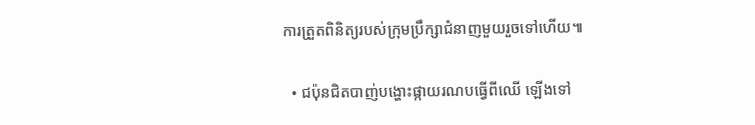ការត្រួតពិនិត្យរបស់ក្រុមប្រឹក្សាជំនាញមួយរួចទៅហើយ៕

  • ជប៉ុនជិតបាញ់បង្ហោះផ្កាយរណបធ្វើពីឈើ ឡើងទៅ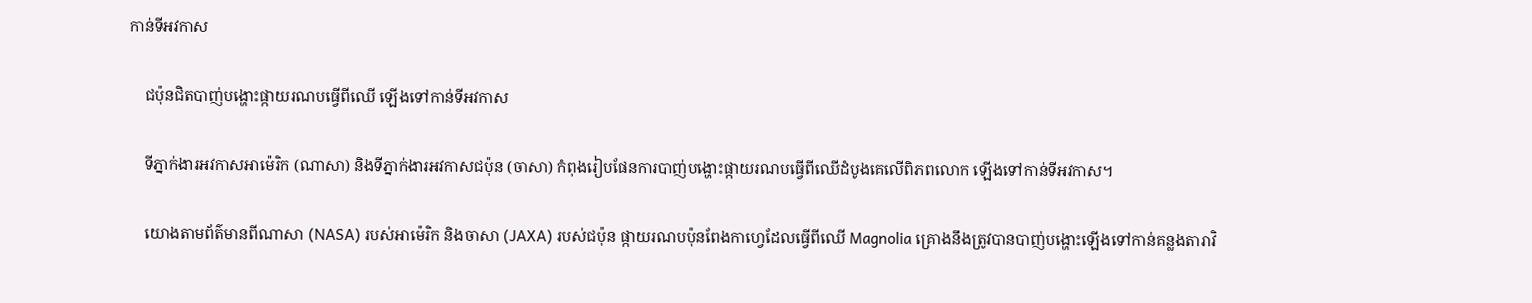កាន់ទីអវកាស

    ជប៉ុនជិតបាញ់បង្ហោះផ្កាយរណបធ្វើពីឈើ ឡើងទៅកាន់ទីអវកាស

    ទីភ្នាក់ងារអវកាសអាម៉េរិក (ណាសា) និងទីភ្នាក់ងារអវកាសជប៉ុន (ចាសា) កំពុងរៀបផែនការបាញ់បង្ហោះផ្កាយរណបធ្វើពីឈើដំបូងគេលើពិភពលោក ឡើងទៅកាន់ទីអវកាស។

    យោងតាមព័ត៌មានពីណាសា (NASA) របស់អាម៉េរិក និងចាសា (JAXA) របស់ជប៉ុន ផ្កាយរណបប៉ុនពែងកាហ្វេដែលធ្វើពីឈើ Magnolia គ្រោងនឹងត្រូវបានបាញ់បង្ហោះឡើងទៅកាន់គន្លងតារាវិ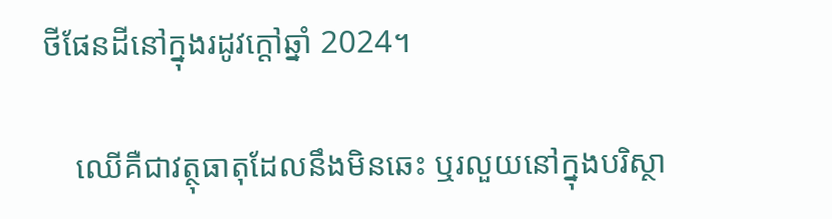ថីផែនដីនៅក្នុងរដូវក្ដៅឆ្នាំ 2024។

    ឈើគឺជាវត្ថុធាតុដែលនឹងមិនឆេះ ឬរលួយនៅក្នុងបរិស្ថា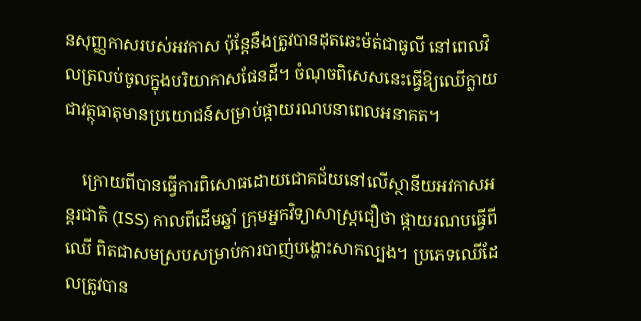នសុញ្ញកាសរបស់អវកាស ប៉ុន្តែនឹងត្រូវបានដុតឆេះម៉ត់ជាធូលី នៅពេលវិលត្រលប់ចូលក្នុងបរិយាកាសផែនដី។ ចំណុចពិសេសនេះធ្វើឱ្យឈើក្លាយជាវត្ថុធាតុមានប្រយោជន៍សម្រាប់ផ្កាយរណបនាពេលអនាគត។

    ក្រោយពីបានធ្វើការពិសោធដោយជោគជ័យនៅលើស្ថានីយអវកាសអន្តរជាតិ (ISS) កាលពីដើមឆ្នាំ ក្រុមអ្នកវិទ្យាសាស្ត្រជឿថា ផ្កាយរណបធ្វើពីឈើ ពិតជាសមស្របសម្រាប់ការបាញ់បង្ហោះសាកល្បង។ ប្រភេទឈើដែលត្រូវបាន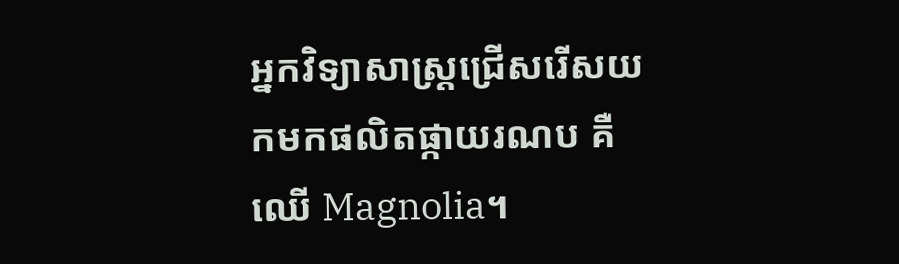អ្នកវិទ្យាសាស្ត្រជ្រើសរើសយកមកផលិតផ្កាយរណប គឺឈើ Magnolia។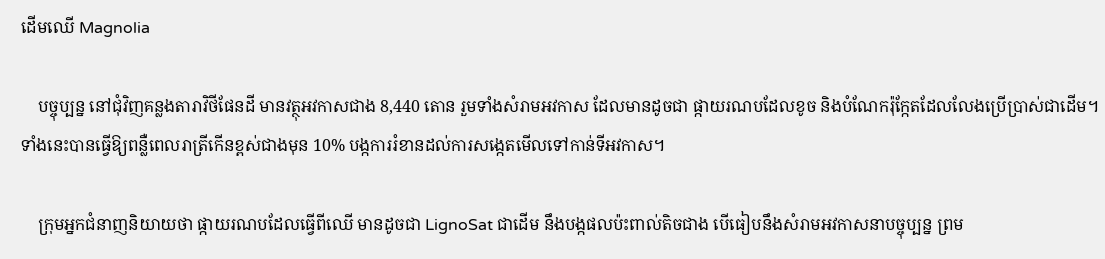ដើមឈើ Magnolia

    បច្ចុប្បន្ន នៅជុំវិញគន្លងតារាវិថីផែនដី មានវត្ថុអវកាសជាង 8,440 តោន រួមទាំងសំរាមអវកាស ដែលមានដូចជា ផ្កាយរណបដែលខូច និងបំណែករ៉ុក្កែតដែលលែងប្រើប្រាស់ជាដើម។ ទាំងនេះបានធ្វើឱ្យពន្លឺពេលរាត្រីកើនខ្ពស់ជាងមុន 10% បង្កការរំខានដល់ការសង្កេតមើលទៅកាន់ទីអវកាស។

    ក្រុមអ្នកជំនាញនិយាយថា ផ្កាយរណបដែលធ្វើពីឈើ មានដូចជា LignoSat ជាដើម នឹងបង្កផលប៉ះពាល់តិចជាង បើធៀបនឹងសំរាមអវកាសនាបច្ចុប្បន្ន ព្រម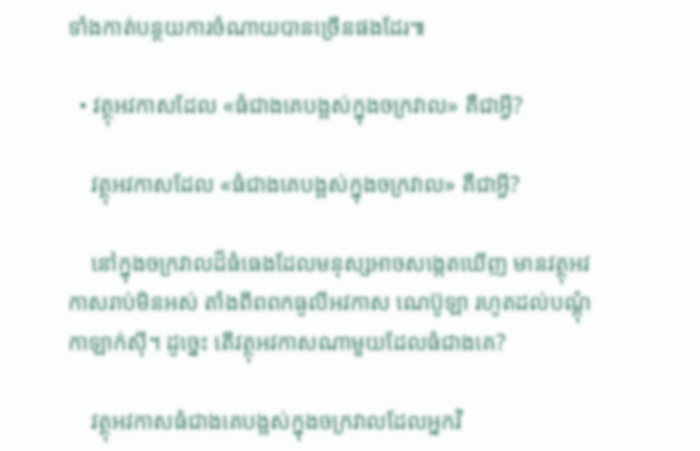ទាំងកាត់បន្ថយការចំណាយបានច្រើនផងដែរ៕

  • វត្ថុអវកាសដែល «ធំជាងគេបង្អស់ក្នុងចក្រវាល» គឺជាអ្វី?

    វត្ថុអវកាសដែល «ធំជាងគេបង្អស់ក្នុងចក្រវាល» គឺជាអ្វី?

    នៅក្នុងចក្រវាលដ៏ធំធេងដែលមនុស្សអាចសង្កេតឃើញ មានវត្ថុអវកាសរាប់មិនអស់ តាំងពីពពកធូលីអវកាស ណេប៊ូឡា រហូតដល់បណ្ដុំកាឡាក់ស៊ី។ ដូច្នេះ តើវត្ថុអវកាសណាមួយដែលធំជាងគេ?

    វត្ថុអវកាសធំជាងគេបង្អស់ក្នុងចក្រវាលដែលអ្នកវិ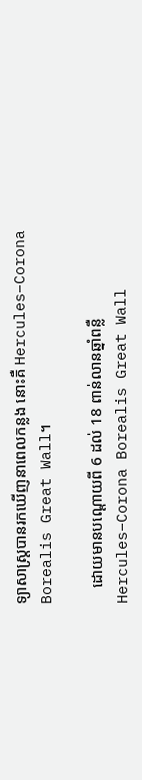ទ្យាសាស្ត្របានរកឃើញនាពេលកន្លង នោះគឺ Hercules–Corona Borealis Great Wall។

    ដោយមានបណ្ដោយពី 6 ដល់ 18 ពាន់លានឆ្នាំពន្លឺ Hercules–Corona Borealis Great Wall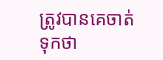ត្រូវបានគេចាត់ទុកថា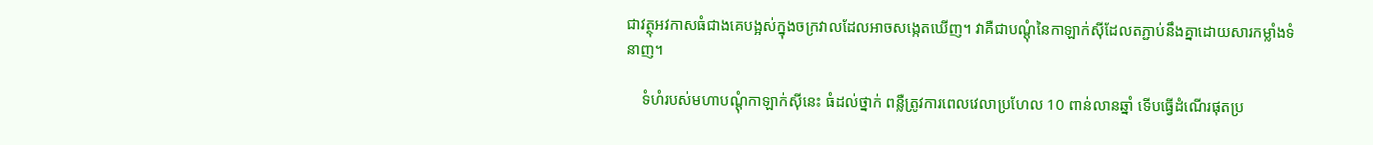ជាវត្ថុអវកាសធំជាងគេបង្អស់ក្នុងចក្រវាលដែលអាចសង្កេតឃើញ។ វាគឺជាបណ្ដុំនៃកាឡាក់ស៊ីដែលតភ្ជាប់នឹងគ្នាដោយសារកម្លាំងទំនាញ។

    ទំហំរបស់មហាបណ្ដុំកាឡាក់ស៊ីនេះ ធំដល់ថ្នាក់ ពន្លឺត្រូវការពេលវេលាប្រហែល 10 ពាន់លានឆ្នាំ ទើបធ្វើដំណើរផុតប្រ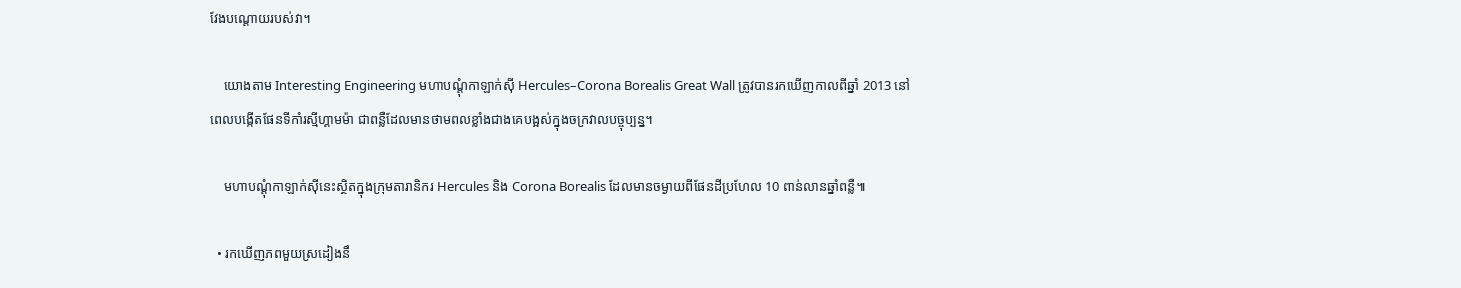វែងបណ្ដោយរបស់វា។

    យោងតាម Interesting Engineering មហាបណ្ដុំកាឡាក់ស៊ី Hercules–Corona Borealis Great Wall ត្រូវបានរកឃើញកាលពីឆ្នាំ 2013 នៅពេលបង្កើតផែនទីកាំរស្មីហ្គាមម៉ា ជាពន្លឺដែលមានថាមពលខ្លាំងជាងគេបង្អស់ក្នុងចក្រវាលបច្ចុប្បន្ន។

    មហាបណ្ដុំកាឡាក់ស៊ីនេះស្ថិតក្នុងក្រុមតារានិករ Hercules និង Corona Borealis ដែលមានចម្ងាយពីផែនដីប្រហែល 10 ពាន់លានឆ្នាំពន្លឺ៕

  • រកឃើញភពមួយស្រដៀងនឹ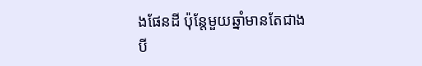ងផែនដី ប៉ុន្តែមួយឆ្នាំមានតែជាងបី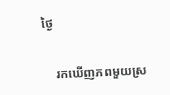ថ្ងៃ

    រកឃើញភពមួយស្រ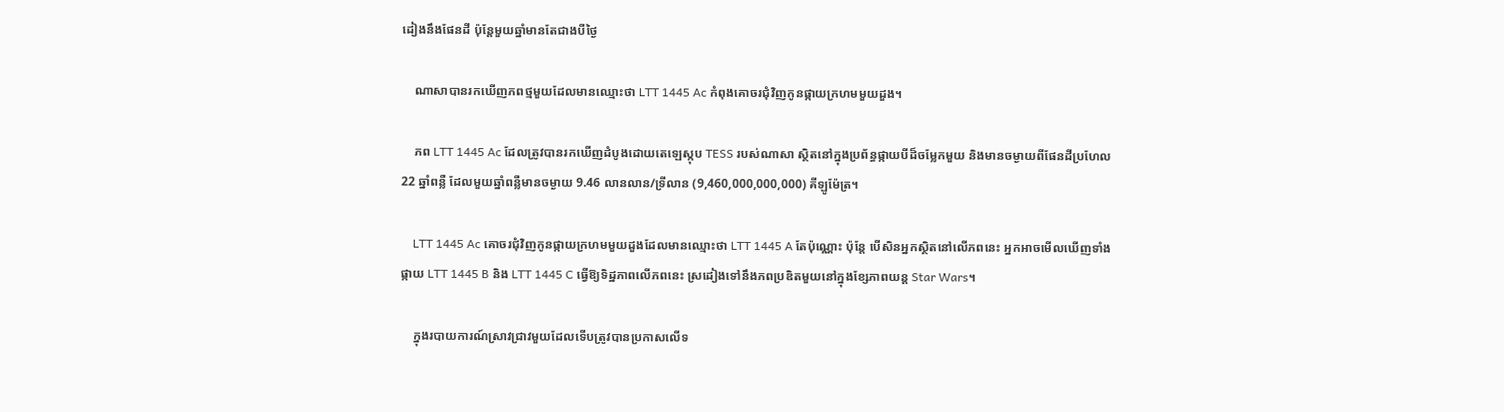ដៀងនឹងផែនដី ប៉ុន្តែមួយឆ្នាំមានតែជាងបីថ្ងៃ

    ណាសាបានរកឃើញភពថ្មមួយដែលមានឈ្មោះថា LTT 1445 Ac កំពុងគោចរជុំវិញកូនផ្កាយក្រហមមួយដួង។

    ភព LTT 1445 Ac ដែលត្រូវបានរកឃើញដំបូងដោយតេឡេស្កុប TESS របស់ណាសា ស្ថិតនៅក្នុងប្រព័ន្ធផ្កាយបីដ៏ចម្លែកមួយ និងមានចម្ងាយពីផែនដីប្រហែល 22 ឆ្នាំពន្លឺ ដែលមួយឆ្នាំពន្លឺមានចម្ងាយ 9.46 លានលាន/ទ្រីលាន (9,460,000,000,000) គីឡូម៉ែត្រ។

    LTT 1445 Ac គោចរជុំវិញកូនផ្កាយក្រហមមួយដួងដែលមានឈ្មោះថា LTT 1445 A តែប៉ុណ្ណោះ ប៉ុន្តែ បើសិនអ្នកស្ថិតនៅលើភពនេះ អ្នកអាចមើលឃើញទាំងផ្កាយ LTT 1445 B និង LTT 1445 C ធ្វើឱ្យទិដ្ឋភាពលើភពនេះ ស្រដៀងទៅនឹងភពប្រឌិតមួយនៅក្នុងខ្សែភាពយន្ត Star Wars។

    ក្នុងរបាយការណ៍ស្រាវជ្រាវមួយដែលទើបត្រូវបានប្រកាសលើទ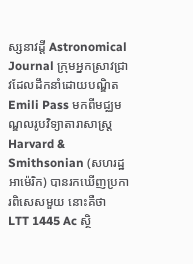ស្សនាវដ្ដី Astronomical Journal ក្រុមអ្នកស្រាវជ្រាវដែលដឹកនាំដោយបណ្ឌិត Emili Pass មកពីមជ្ឈមណ្ឌលរូបវិទ្យាតារាសាស្ត្រ Harvard & Smithsonian (សហរដ្ឋអាម៉េរិក) បានរកឃើញប្រការពិសេសមួយ នោះគឺថា LTT 1445 Ac ស្ថិ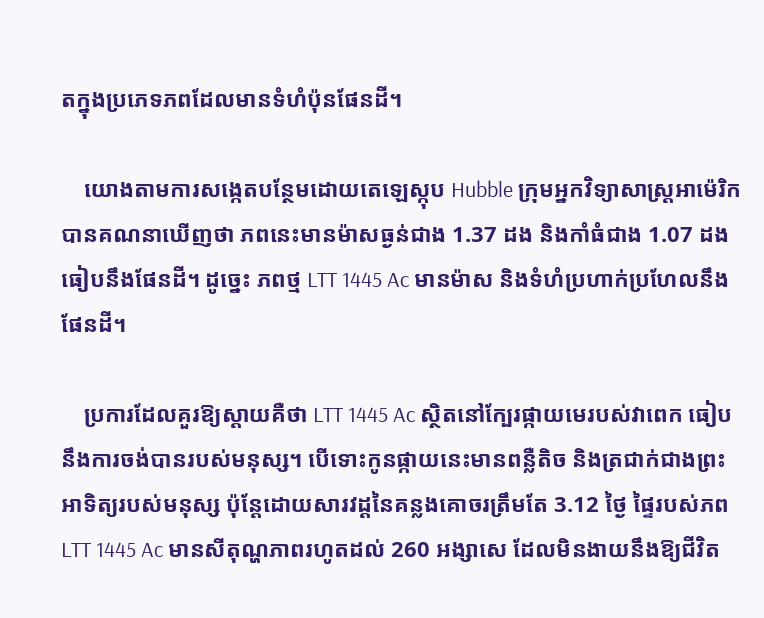តក្នុងប្រភេទភពដែលមានទំហំប៉ុនផែនដី។

    យោងតាមការសង្កេតបន្ថែមដោយតេឡេស្កុប Hubble ក្រុមអ្នកវិទ្យាសាស្ត្រអាម៉េរិកបានគណនាឃើញថា ភពនេះមានម៉ាសធ្ងន់ជាង 1.37 ដង និងកាំធំជាង 1.07 ដង ធៀបនឹងផែនដី។ ដូច្នេះ ភពថ្ម LTT 1445 Ac មានម៉ាស និងទំហំប្រហាក់ប្រហែលនឹងផែនដី។

    ប្រការដែលគួរឱ្យស្ដាយគឺថា LTT 1445 Ac ស្ថិតនៅក្បែរផ្កាយមេរបស់វាពេក ធៀបនឹងការចង់បានរបស់មនុស្ស។ បើទោះកូនផ្កាយនេះមានពន្លឺតិច និងត្រជាក់ជាងព្រះអាទិត្យរបស់មនុស្ស ប៉ុន្តែដោយសារវដ្ដនៃគន្លងគោចរត្រឹមតែ 3.12 ថ្ងៃ ផ្ទៃរបស់ភព LTT 1445 Ac មានសីតុណ្ហភាពរហូតដល់ 260 អង្សាសេ ដែលមិនងាយនឹងឱ្យជីវិត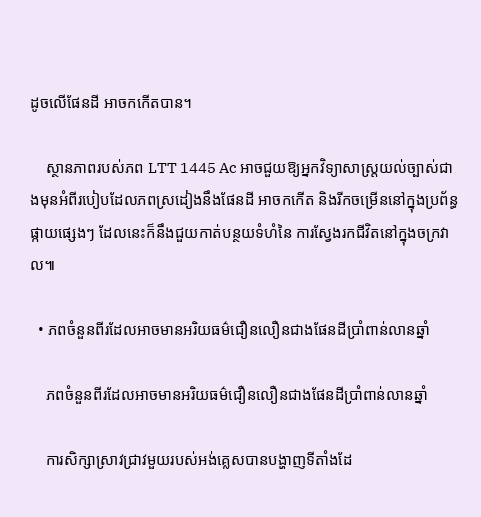ដូចលើផែនដី អាចកកើតបាន។

    ស្ថានភាពរបស់ភព LTT 1445 Ac អាចជួយឱ្យអ្នកវិទ្យាសាស្ត្រយល់ច្បាស់ជាងមុនអំពីរបៀបដែលភពស្រដៀងនឹងផែនដី អាចកកើត និងរីកចម្រើននៅក្នុងប្រព័ន្ធផ្កាយផ្សេងៗ ដែលនេះក៏នឹងជួយកាត់បន្ថយទំហំនៃ ការស្វែងរកជីវិតនៅក្នុងចក្រវាល៕

  • ភពចំនួនពីរដែលអាចមានអរិយធម៌ជឿនលឿនជាងផែនដីប្រាំពាន់លានឆ្នាំ

    ភពចំនួនពីរដែលអាចមានអរិយធម៌ជឿនលឿនជាងផែនដីប្រាំពាន់លានឆ្នាំ

    ការសិក្សាស្រាវជ្រាវមួយរបស់អង់គ្លេសបានបង្ហាញទីតាំងដែ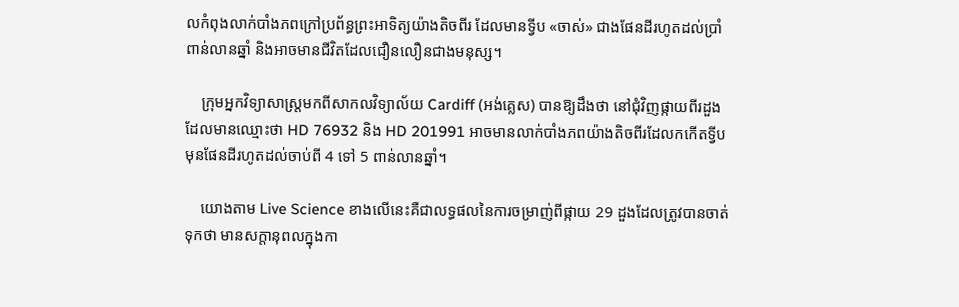លកំពុងលាក់បាំងភពក្រៅប្រព័ន្ធព្រះអាទិត្យយ៉ាងតិចពីរ ដែលមានទ្វីប «ចាស់» ជាងផែនដីរហូតដល់ប្រាំពាន់លានឆ្នាំ និងអាចមានជីវិតដែលជឿនលឿនជាងមនុស្ស។

    ក្រុមអ្នកវិទ្យាសាស្ត្រមកពីសាកលវិទ្យាល័យ Cardiff (អង់គ្លេស) បានឱ្យដឹងថា នៅជុំវិញផ្កាយពីរដួងដែលមានឈ្មោះថា HD 76932 និង HD 201991 អាចមានលាក់បាំងភពយ៉ាងតិចពីរដែលកកើតទ្វីបមុនផែនដីរហូតដល់ចាប់ពី 4 ទៅ 5 ពាន់លានឆ្នាំ។

    យោងតាម Live Science ខាងលើនេះគឺជាលទ្ធផលនៃការចម្រាញ់ពីផ្កាយ 29 ដួងដែលត្រូវបានចាត់ទុកថា មានសក្ដានុពលក្នុងកា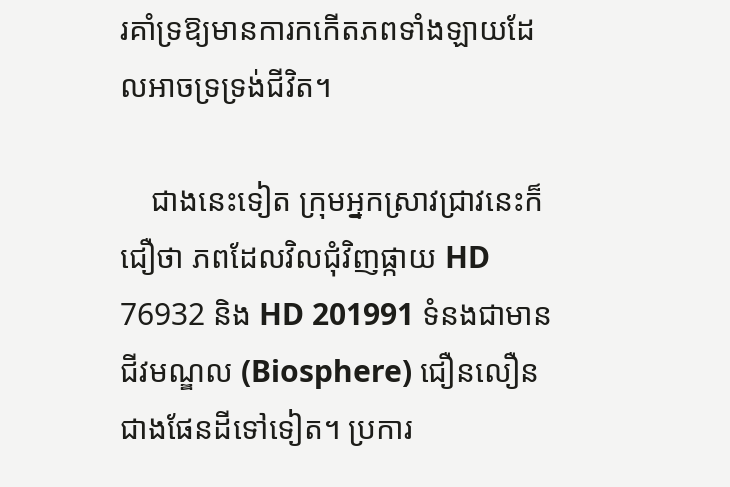រគាំទ្រឱ្យមានការកកើតភពទាំងឡាយដែលអាចទ្រទ្រង់ជីវិត។

    ជាងនេះទៀត ក្រុមអ្នកស្រាវជ្រាវនេះក៏ជឿថា ភពដែលវិលជុំវិញផ្កាយ HD 76932 និង HD 201991 ទំនងជាមានជីវមណ្ឌល (Biosphere) ជឿនលឿនជាងផែនដីទៅទៀត។ ប្រការ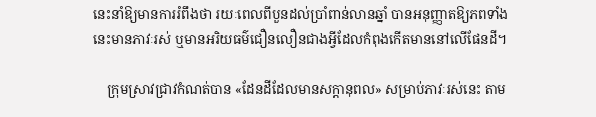នេះនាំឱ្យមានការរំពឹងថា រយៈពេលពីបួនដល់ប្រាំពាន់លានឆ្នាំ បានអនុញ្ញាតឱ្យភពទាំងនេះមានភាវៈរស់ ឬមានអរិយធម៌ជឿនលឿនជាងអ្វីដែលកំពុងកើតមាននៅលើផែនដី។

    ក្រុមស្រាវជ្រាវកំណត់បាន «ដែនដីដែលមានសក្ដានុពល» សម្រាប់ភាវៈរស់នេះ តាម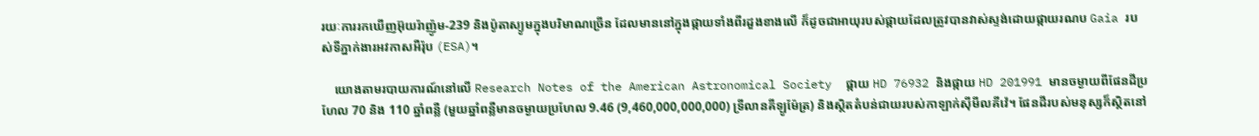រយៈការរកឃើញអ៊ុយរ៉ាញ៉ូម-239 និងប៉ូតាស្យូមក្នុងបរិមាណច្រើន ដែលមាននៅក្នុងផ្កាយទាំងពីរដួងខាងលើ ក៏ដូចជាអាយុរបស់ផ្កាយដែលត្រូវបានវាស់ស្ទង់ដោយផ្កាយរណប Gaia របស់ទីភ្នាក់ងារអវកាសអឺរ៉ុប (ESA)។

    យោងតាមរបាយការណ៍នៅលើ Research Notes of the American Astronomical Society  ផ្កាយ HD 76932 និងផ្កាយ HD 201991 មានចម្ងាយពីផែនដីប្រហែល 70 និង 110 ឆ្នាំពន្លឺ (មួយឆ្នាំពន្លឺមានចម្ងាយប្រហែល 9.46 (9,460,000,000,000) ទ្រីលានគីឡូម៉ែត្រ) និងស្ថិតតំបន់ជាយរបស់កាឡាក់ស៊ីមីលគីវ៉េ។ ផែនដីរបស់មនុស្សក៏ស្ថិតនៅ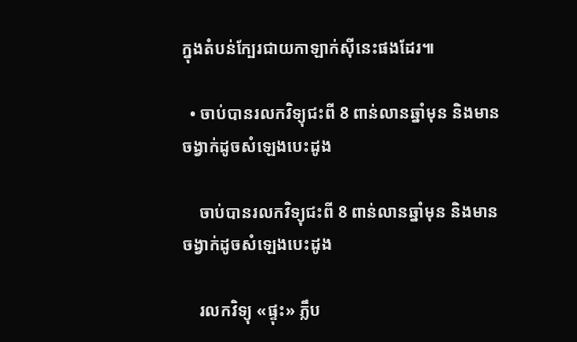ក្នុងតំបន់ក្បែរជាយកាឡាក់ស៊ីនេះផងដែរ៕

  • ចាប់បានរលកវិទ្យុជះពី 8 ពាន់លានឆ្នាំមុន និងមានចង្វាក់ដូចសំឡេងបេះដូង

    ចាប់បានរលកវិទ្យុជះពី 8 ពាន់លានឆ្នាំមុន និងមានចង្វាក់ដូចសំឡេងបេះដូង

    រលកវិទ្យុ «ផ្ទុះ» ភ្លឹប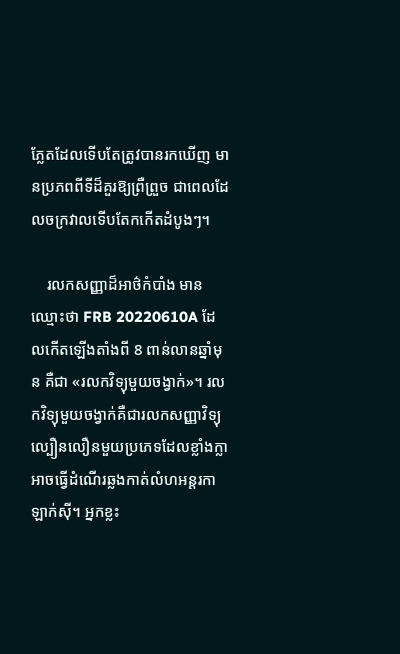ភ្លែតដែលទើបតែត្រូវបានរកឃើញ មានប្រភពពីទីដ៏គួរឱ្យព្រឺព្រួច ជាពេលដែលចក្រវាលទើបតែកកើតដំបូងៗ។

    រលកសញ្ញាដ៏អាថ៌កំបាំង មានឈ្មោះថា FRB 20220610A ដែលកើតឡើងតាំងពី 8 ពាន់លានឆ្នាំមុន គឺជា «រលកវិទ្យុមួយចង្វាក់»។ រលកវិទ្យុមួយចង្វាក់គឺជារលកសញ្ញាវិទ្យុល្បឿនលឿនមួយប្រភេទដែលខ្លាំងក្លា អាចធ្វើដំណើរឆ្លងកាត់លំហអន្តរកាឡាក់ស៊ី។ អ្នកខ្លះ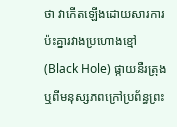ថា វាកើតឡើងដោយសារការប៉ះគ្នារវាងប្រហោងខ្មៅ (Black Hole) ផ្កាយនឺរត្រុង ឬពីមនុស្សភពក្រៅប្រព័ន្ធព្រះ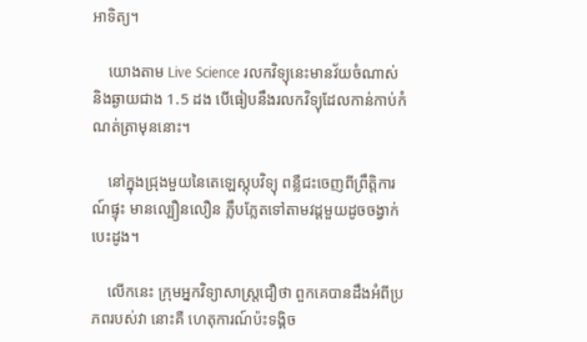អាទិត្យ។

    យោងតាម Live Science រលកវិទ្យុនេះមានវ័យចំណាស់ និងឆ្ងាយជាង 1.5 ដង បើធៀបនឹងរលកវិទ្យុដែលកាន់កាប់កំណត់ត្រាមុននោះ។

    នៅក្នុងជ្រុងមួយនៃតេឡេស្កុបវិទ្យុ ពន្លឺជះចេញពីព្រឹត្តិការណ៍ផ្ទុះ មានល្បឿនលឿន ភ្លឹបភ្លែតទៅតាមវដ្ដមួយដូចចង្វាក់បេះដូង។

    លើកនេះ ក្រុមអ្នកវិទ្យាសាស្ត្រជឿថា ពួកគេបានដឹងអំពីប្រភពរបស់វា នោះគឺ ហេតុការណ៍ប៉ះទង្គិច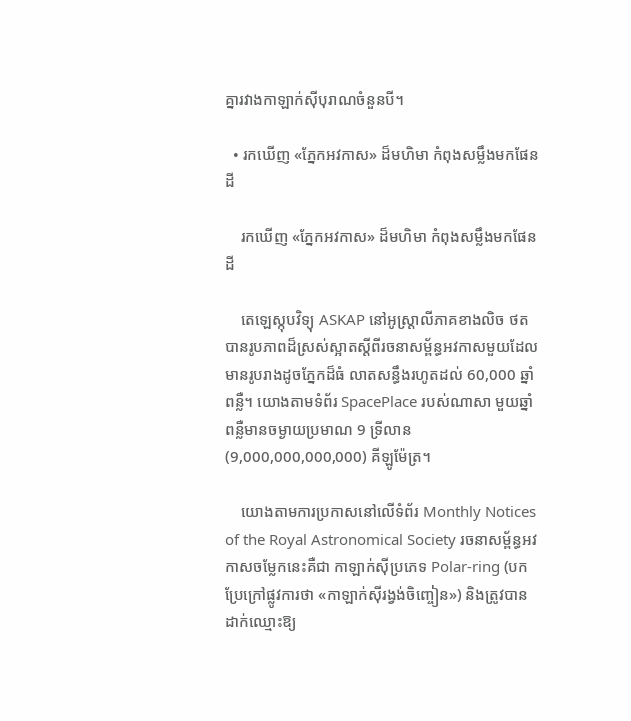គ្នារវាងកាឡាក់ស៊ីបុរាណចំនួនបី។

  • រកឃើញ «ភ្នែកអវកាស» ដ៏មហិមា កំពុងសម្លឹងមកផែនដី

    រកឃើញ «ភ្នែកអវកាស» ដ៏មហិមា កំពុងសម្លឹងមកផែនដី

    តេឡេស្កុបវិទ្យុ ASKAP នៅអូស្ត្រាលីភាគខាងលិច ថតបានរូបភាពដ៏ស្រស់ស្អាតស្ដីពីរចនាសម្ព័ន្ធអវកាសមួយដែលមានរូបរាងដូចភ្នែកដ៏ធំ លាតសន្ធឹងរហូតដល់ 60,000 ឆ្នាំពន្លឺ។ យោងតាមទំព័រ SpacePlace របស់ណាសា មួយឆ្នាំពន្លឺមានចម្ងាយប្រមាណ 9 ទ្រីលាន (9,000,000,000,000) គីឡូម៉ែត្រ។

    យោងតាមការប្រកាសនៅលើទំព័រ Monthly Notices of the Royal Astronomical Society រចនាសម្ព័ន្ធអវកាសចម្លែកនេះគឺជា កាឡាក់ស៊ីប្រភេទ Polar-ring (បកប្រែក្រៅផ្លូវការថា «កាឡាក់ស៊ីរង្វង់ចិញ្ចៀន») និងត្រូវបានដាក់ឈ្មោះឱ្យ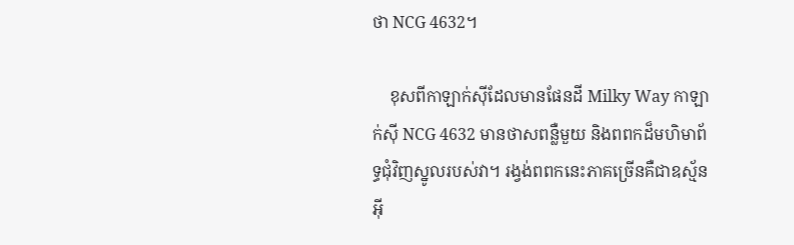ថា NCG 4632។

    ខុសពីកាឡាក់ស៊ីដែលមានផែនដី Milky Way កាឡាក់ស៊ី NCG 4632 មានថាសពន្លឺមួយ និងពពកដ៏មហិមាព័ទ្ធជុំវិញស្នូលរបស់វា។ រង្វង់ពពកនេះភាគច្រើនគឺជាឧស្ម័នអ៊ី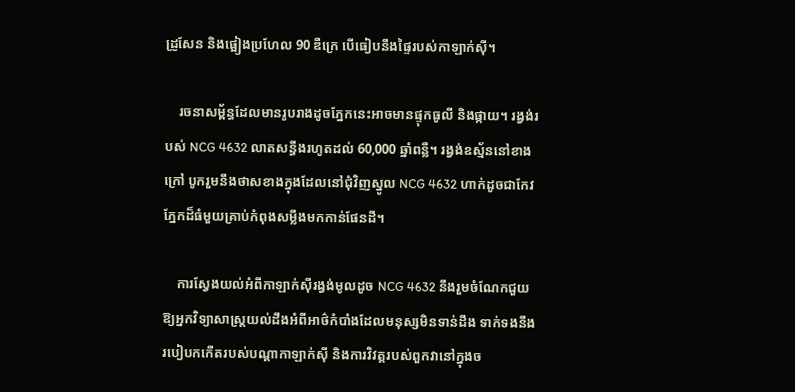ដ្រូសែន និងផ្អៀងប្រហែល 90 ឌឺក្រេ បើធៀបនឹងផ្ទៃរបស់កាឡាក់ស៊ី។

    រចនាសម្ព័ន្ធដែលមានរូបរាងដូចភ្នែកនេះអាចមានផ្ទុកធូលី និងផ្កាយ។ រង្វង់របស់ NCG 4632 លាតសន្ធឹងរហូតដល់ 60,000 ឆ្នាំពន្លឺ។ រង្វង់ឧស្ម័ននៅខាងក្រៅ បូករួមនឹងថាសខាងក្នុងដែលនៅជុំវិញស្នូល NCG 4632 ហាក់ដូចជាកែវភ្នែកដ៏ធំមួយគ្រាប់កំពុងសម្លឹងមកកាន់ផែនដី។

    ការស្វែងយល់អំពីកាឡាក់ស៊ីរង្វង់មូលដូច NCG 4632 នឹងរួមចំណែកជួយឱ្យអ្នកវិទ្យាសាស្ត្រយល់ដឹងអំពីអាថ៌កំបាំងដែលមនុស្សមិនទាន់ដឹង ទាក់ទងនឹងរបៀបកកើតរបស់បណ្ដាកាឡាក់ស៊ី និងការវិវត្តរបស់ពួកវានៅក្នុងច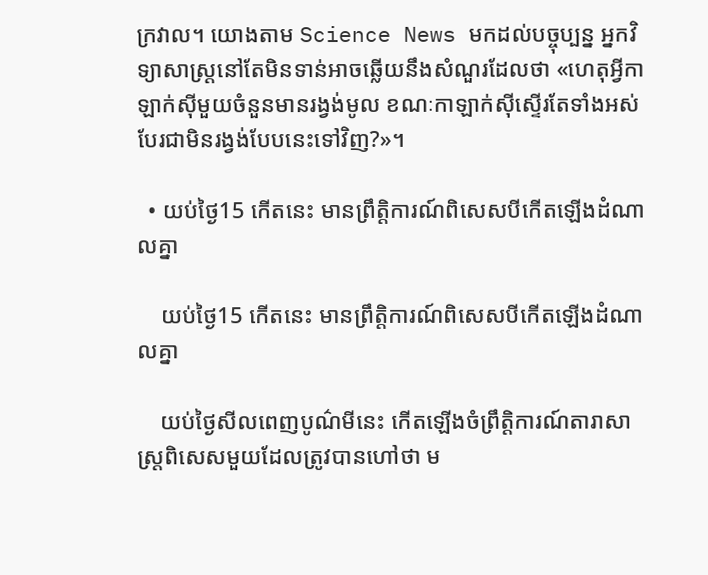ក្រវាល។ យោងតាម Science News មកដល់បច្ចុប្បន្ន អ្នកវិទ្យាសាស្ត្រនៅតែមិនទាន់អាចឆ្លើយនឹងសំណួរដែលថា «ហេតុអ្វីកាឡាក់ស៊ីមួយចំនួនមានរង្វង់មូល ខណៈកាឡាក់ស៊ីស្ទើរតែទាំងអស់បែរជាមិនរង្វង់បែបនេះទៅវិញ?»។

  • យប់ថ្ងៃ15 កើតនេះ មានព្រឹត្តិការណ៍ពិសេសបីកើតឡើងដំណាលគ្នា

    យប់ថ្ងៃ15 កើតនេះ មានព្រឹត្តិការណ៍ពិសេសបីកើតឡើងដំណាលគ្នា

    យប់ថ្ងៃសីលពេញបូណ៌មីនេះ កើតឡើងចំព្រឹត្តិការណ៍តារាសាស្ត្រពិសេសមួយដែលត្រូវបានហៅថា ម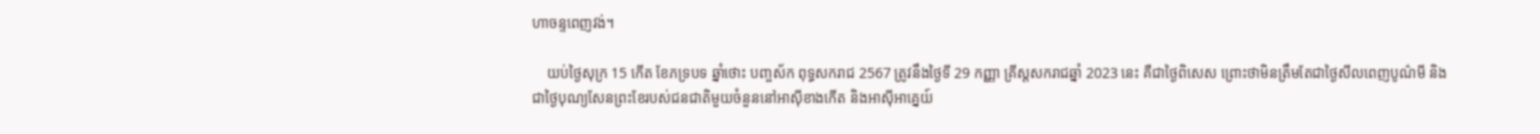ហាចន្ទពេញវង់។

    យប់ថ្ងៃសុក្រ 15 កើត ខែភទ្របទ ឆ្នាំថោះ បញ្ចស័ក ពុទ្ធសករាជ 2567 ត្រូវនឹងថ្ងៃទី 29 កញ្ញា គ្រីស្តសករាជឆ្នាំ 2023 នេះ គឺជាថ្ងៃពិសេស ព្រោះថាមិនត្រឹមតែជាថ្ងៃសីលពេញបូណ៌មី និងជាថ្ងៃបុណ្យសែនព្រះខែរបស់ជនជាតិមួយចំនួននៅអាស៊ីខាងកើត និងអាស៊ីអាគ្នេយ៍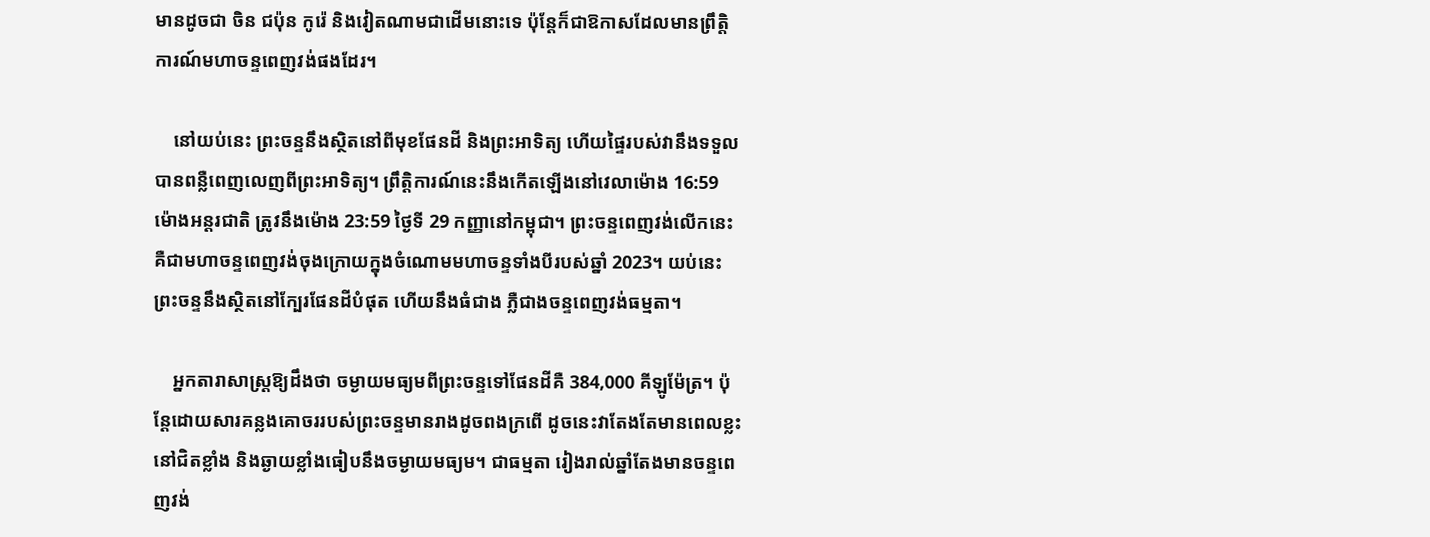មានដូចជា ចិន ជប៉ុន កូរ៉េ និងវៀតណាមជាដើមនោះទេ ប៉ុន្តែក៏ជាឱកាសដែលមានព្រឹត្តិការណ៍មហាចន្ទពេញវង់ផងដែរ។

    នៅយប់នេះ ព្រះចន្ទនឹងស្ថិតនៅពីមុខផែនដី និងព្រះអាទិត្យ ហើយផ្ទៃរបស់វានឹងទទួលបានពន្លឺពេញលេញពីព្រះអាទិត្យ។ ព្រឹត្តិការណ៍នេះនឹងកើតឡើងនៅវេលាម៉ោង 16:59 ម៉ោងអន្តរជាតិ ត្រូវនឹងម៉ោង 23:59 ថ្ងៃទី 29 កញ្ញានៅកម្ពុជា។ ព្រះចន្ទពេញវង់លើកនេះគឺជាមហាចន្ទពេញវង់ចុងក្រោយក្នុងចំណោមមហាចន្ទទាំងបីរបស់ឆ្នាំ 2023។ យប់នេះ ព្រះចន្ទនឹងស្ថិតនៅក្បែរផែនដីបំផុត ហើយនឹងធំជាង ភ្លឺជាងចន្ទពេញវង់ធម្មតា។

    អ្នកតារាសាស្ត្រឱ្យដឹងថា ចម្ងាយមធ្យមពីព្រះចន្ទទៅផែនដីគឺ 384,000 គីឡូម៉ែត្រ។ ប៉ុន្តែដោយសារគន្លងគោចររបស់ព្រះចន្ទមានរាងដូចពងក្រពើ ដូចនេះវាតែងតែមានពេលខ្លះនៅជិតខ្លាំង និងឆ្ងាយខ្លាំងធៀបនឹងចម្ងាយមធ្យម។ ជាធម្មតា រៀងរាល់ឆ្នាំតែងមានចន្ទពេញវង់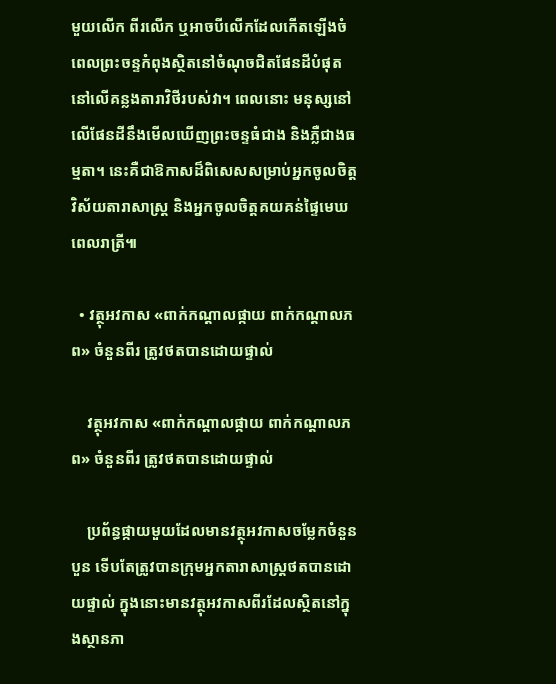មួយលើក ពីរលើក ឬអាចបីលើកដែលកើតឡើងចំពេលព្រះចន្ទកំពុងស្ថិតនៅចំណុចជិតផែនដីបំផុតនៅលើគន្លងតារាវិថីរបស់វា។ ពេលនោះ មនុស្សនៅលើផែនដីនឹងមើលឃើញព្រះចន្ទធំជាង និងភ្លឺជាងធម្មតា។ នេះគឺជាឱកាសដ៏ពិសេសសម្រាប់អ្នកចូលចិត្តវិស័យតារាសាស្ត្រ និងអ្នកចូលចិត្តគយគន់ផ្ទៃមេឃពេលរាត្រី៕

  • វត្ថុអវកាស «ពាក់កណ្ដាលផ្កាយ ពាក់កណ្ដាលភព» ចំនួនពីរ ត្រូវថតបានដោយផ្ទាល់

    វត្ថុអវកាស «ពាក់កណ្ដាលផ្កាយ ពាក់កណ្ដាលភព» ចំនួនពីរ ត្រូវថតបានដោយផ្ទាល់

    ប្រព័ន្ធផ្កាយមួយដែលមានវត្ថុអវកាសចម្លែកចំនួនបួន ទើបតែត្រូវបានក្រុមអ្នកតារាសាស្ត្រថតបានដោយផ្ទាល់ ក្នុងនោះមានវត្ថុអវកាសពីរដែលស្ថិតនៅក្នុងស្ថានភា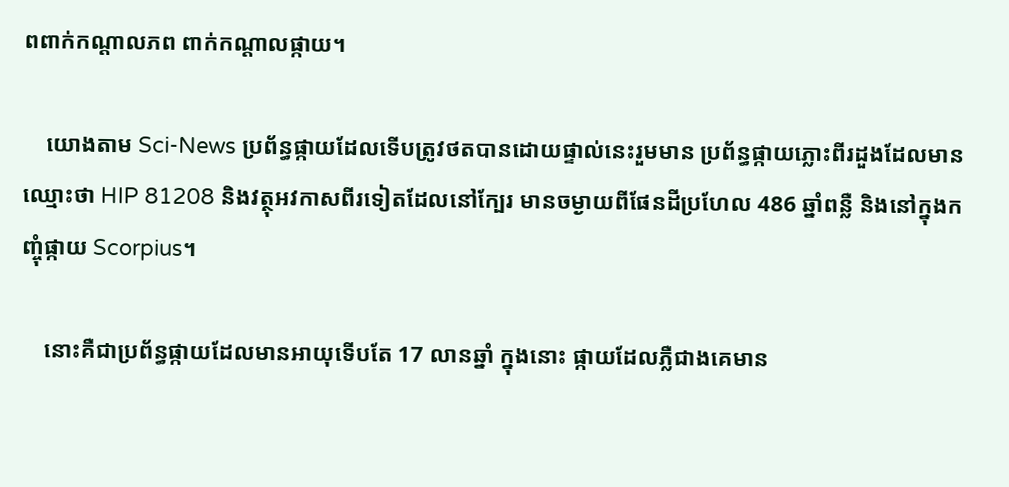ពពាក់កណ្ដាលភព ពាក់កណ្ដាលផ្កាយ។

    យោងតាម Sci-News ប្រព័ន្ធផ្កាយដែលទើបត្រូវថតបានដោយផ្ទាល់នេះរួមមាន ប្រព័ន្ធផ្កាយភ្លោះពីរដួងដែលមានឈ្មោះថា HIP 81208 និងវត្ថុអវកាសពីរទៀតដែលនៅក្បែរ មានចម្ងាយពីផែនដីប្រហែល 486 ឆ្នាំពន្លឺ និងនៅក្នុងកញ្ចុំផ្កាយ Scorpius។

    នោះគឺជាប្រព័ន្ធផ្កាយដែលមានអាយុទើបតែ 17 លានឆ្នាំ ក្នុងនោះ ផ្កាយដែលភ្លឺជាងគេមាន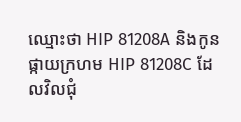ឈ្មោះថា HIP 81208A និងកូនផ្កាយក្រហម HIP 81208C ដែលវិលជុំ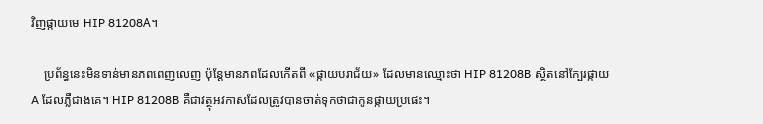វិញផ្កាយមេ HIP 81208A។

    ប្រព័ន្ធនេះមិនទាន់មានភពពេញលេញ ប៉ុន្តែមានភពដែលកើតពី «ផ្កាយបរាជ័យ» ដែលមានឈ្មោះថា HIP 81208B ស្ថិតនៅក្បែរផ្កាយ A ដែលភ្លឺជាងគេ។ HIP 81208B គឺជាវត្ថុអវកាសដែលត្រូវបានចាត់ទុកថាជាកូនផ្កាយប្រផេះ។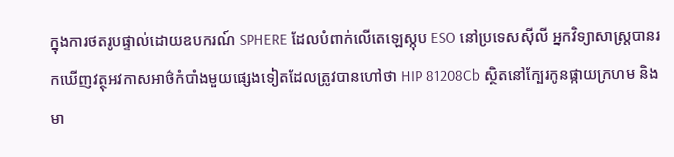ក្នុងការថតរូបផ្ទាល់ដោយឧបករណ៍ SPHERE ដែលបំពាក់លើតេឡេស្កុប ESO នៅប្រទេសស៊ីលី អ្នកវិទ្យាសាស្ត្របានរកឃើញវត្ថុអវកាសអាថ៌កំបាំងមួយផ្សេងទៀតដែលត្រូវបានហៅថា HIP 81208Cb ស្ថិតនៅក្បែរកូនផ្កាយក្រហម និងមា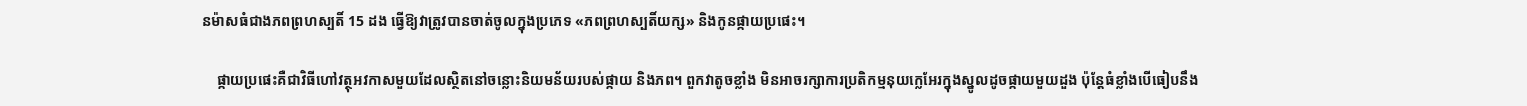នម៉ាសធំជាងភពព្រហស្បតិ៍ 15 ដង ធ្វើឱ្យវាត្រូវបានចាត់ចូលក្នុងប្រភេទ «ភពព្រហស្បតិ៍យក្ស» និងកូនផ្កាយប្រផេះ។

    ផ្កាយប្រផេះគឺជាវិធីហៅវត្ថុអវកាសមួយដែលស្ថិតនៅចន្លោះនិយមន័យរបស់ផ្កាយ និងភព។ ពួកវាតូចខ្លាំង មិនអាចរក្សាការប្រតិកម្មនុយក្លេអែរក្នុងស្នូលដូចផ្កាយមួយដួង ប៉ុន្តែធំខ្លាំងបើធៀបនឹង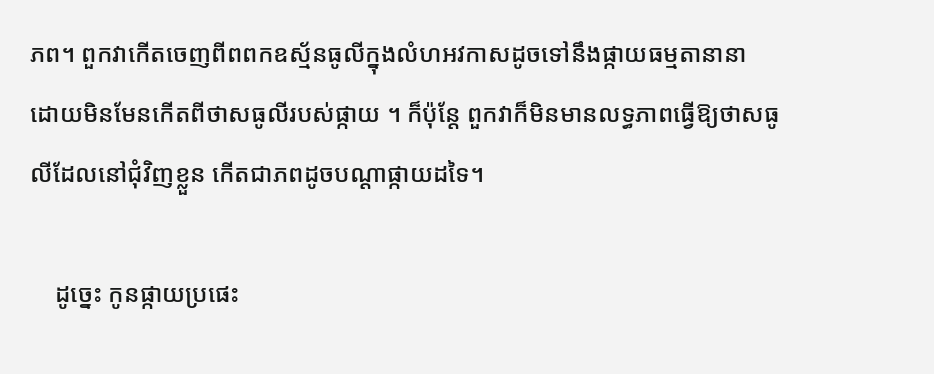ភព។ ពួកវាកើតចេញពីពពកឧស្ម័នធូលីក្នុងលំហអវកាសដូចទៅនឹងផ្កាយធម្មតានានា ដោយមិនមែនកើតពីថាសធូលីរបស់ផ្កាយ ។ ក៏ប៉ុន្តែ ពួកវាក៏មិនមានលទ្ធភាពធ្វើឱ្យថាសធូលីដែលនៅជុំវិញខ្លួន កើតជាភពដូចបណ្ដាផ្កាយដទៃ។

    ដូច្នេះ កូនផ្កាយប្រផេះ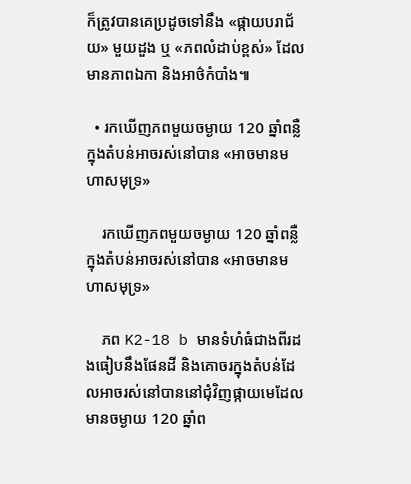ក៏ត្រូវបានគេប្រដូចទៅនឹង «ផ្កាយបរាជ័យ» មួយដួង ឬ «ភពលំដាប់ខ្ពស់» ដែលមានភាពឯកា និងអាថ៌កំបាំង៕

  • រកឃើញភពមួយចម្ងាយ 120 ឆ្នាំពន្លឺ ក្នុងតំបន់អាចរស់នៅបាន «អាចមានមហាសមុទ្រ»

    រកឃើញភពមួយចម្ងាយ 120 ឆ្នាំពន្លឺ ក្នុងតំបន់អាចរស់នៅបាន «អាចមានមហាសមុទ្រ»

    ភព K2-18 b មានទំហំធំជាងពីរដងធៀបនឹងផែនដី និងគោចរក្នុងតំបន់ដែលអាចរស់នៅបាននៅជុំវិញផ្កាយមេដែលមានចម្ងាយ 120 ឆ្នាំព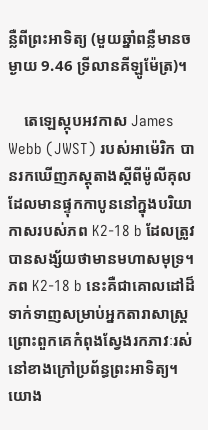ន្លឺពីព្រះអាទិត្យ (មួយឆ្នាំពន្លឺមានចម្ងាយ 9.46 ទ្រីលានគីឡូម៉ែត្រ)។

    តេឡេស្កុបអវកាស James Webb (JWST) របស់អាម៉េរិក បានរកឃើញភស្តុតាងស្ដីពីម៉ូលីគុលដែលមានផ្ទុកកាបូននៅក្នុងបរិយាកាសរបស់ភព K2-18 b ដែលត្រូវបានសង្ស័យថាមានមហាសមុទ្រ។ ភព K2-18 b នេះគឺជាគោលដៅដ៏ទាក់ទាញសម្រាប់អ្នកតារាសាស្ត្រ ព្រោះពួកគេកំពុងស្វែងរកភាវៈរស់នៅខាងក្រៅប្រព័ន្ធព្រះអាទិត្យ។ យោង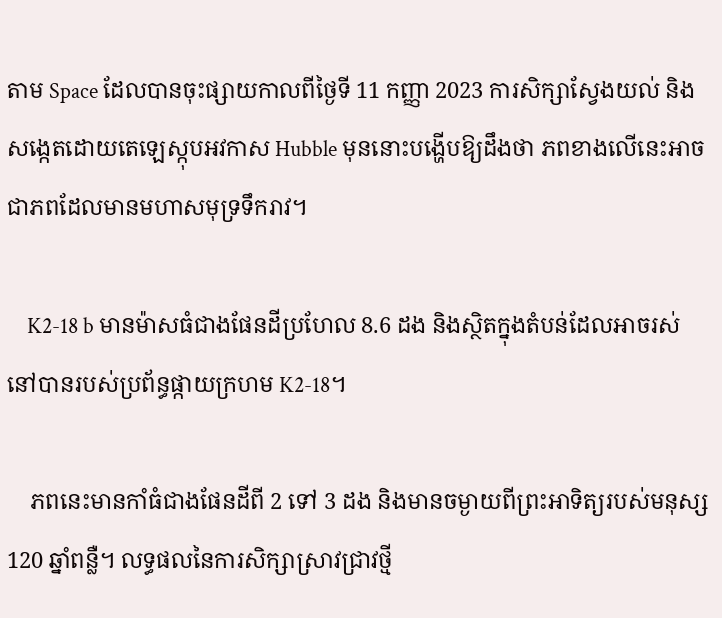តាម Space ដែលបានចុះផ្សាយកាលពីថ្ងៃទី 11 កញ្ញា 2023 ការសិក្សាស្វែងយល់ និងសង្កេតដោយតេឡេស្កុបអវកាស Hubble មុននោះបង្ហើបឱ្យដឹងថា ភពខាងលើនេះអាចជាភពដែលមានមហាសមុទ្រទឹករាវ។

    K2-18 b មានម៉ាសធំជាងផែនដីប្រហែល 8.6 ដង និងស្ថិតក្នុងតំបន់ដែលអាចរស់នៅបានរបស់ប្រព័ន្ធផ្កាយក្រហម K2-18។

    ភពនេះមានកាំធំជាងផែនដីពី 2 ទៅ 3 ដង និងមានចម្ងាយពីព្រះអាទិត្យរបស់មនុស្ស 120 ឆ្នាំពន្លឺ។ លទ្ធផលនៃការសិក្សាស្រាវជ្រាវថ្មី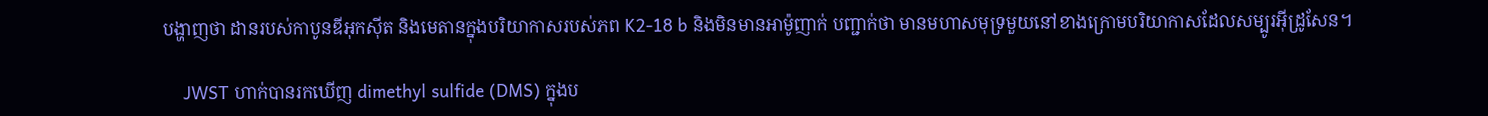បង្ហាញថា ដានរបស់កាបូនឌីអុកស៊ីត និងមេតានក្នុងបរិយាកាសរបស់ភព K2-18 b និងមិនមានអាម៉ូញាក់ បញ្ជាក់ថា មានមហាសមុទ្រមួយនៅខាងក្រោមបរិយាកាសដែលសម្បូរអ៊ីដ្រូសែន។

    JWST ហាក់បានរកឃើញ dimethyl sulfide (DMS) ក្នុងប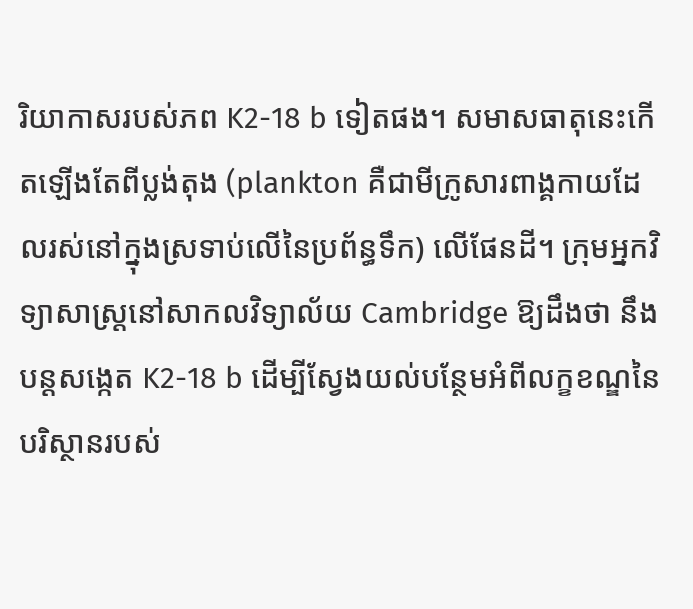រិយាកាសរបស់ភព K2-18 b ទៀតផង។ សមាសធាតុនេះកើតឡើងតែពីប្លង់តុង (plankton គឺជាមីក្រូសារពាង្គកាយដែលរស់នៅក្នុងស្រទាប់លើនៃប្រព័ន្ធទឹក) លើផែនដី។ ក្រុមអ្នកវិទ្យាសាស្ត្រនៅសាកលវិទ្យាល័យ Cambridge ឱ្យដឹងថា នឹងបន្តសង្កេត K2-18 b ដើម្បីស្វែងយល់បន្ថែមអំពីលក្ខខណ្ឌនៃបរិស្ថានរបស់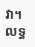វា។ លទ្ធ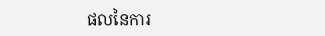ផលនៃការ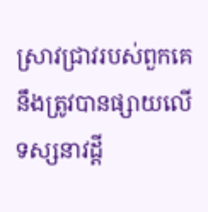ស្រាវជ្រាវរបស់ពួកគេនឹងត្រូវបានផ្សាយលើទស្សនាវដ្ដី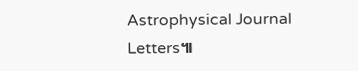Astrophysical Journal Letters៕